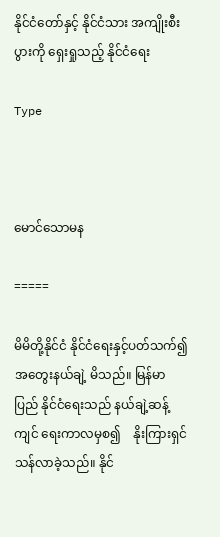နိုင်ငံတော်နှင့် နိုင်ငံသား အကျိုးစီးပွားကို ရှေးရှုသည့် နိုင်ငံရေး

Type



မောင်သောမန

=====

မိမိတို့နိုင်ငံ နိုင်ငံရေးနှင့်ပတ်သက်၍ အတွေးနယ်ချဲ့ မိသည်။ မြန်မာပြည် နိုင်ငံရေးသည် နယ်ချဲ့ဆန့်ကျင် ရေးကာလမှစ၍    နိုးကြားရှင်သန်လာခဲ့သည်။ နိုင်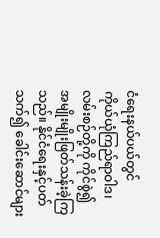ငံရေးနယ်ပယ်တွင်     ကိုယ်ယုံကြည်ရာဝါဒ၊ လမ်းစဉ်တို့ကို ကိုင်စွဲ၍ အမျိုးမျိုးဖြတ်သန်းခဲ့ကြ သည်။ နိုင်ငံရေးနှင့်ပတ်သက်၍ ခေါင်းဆောင်များ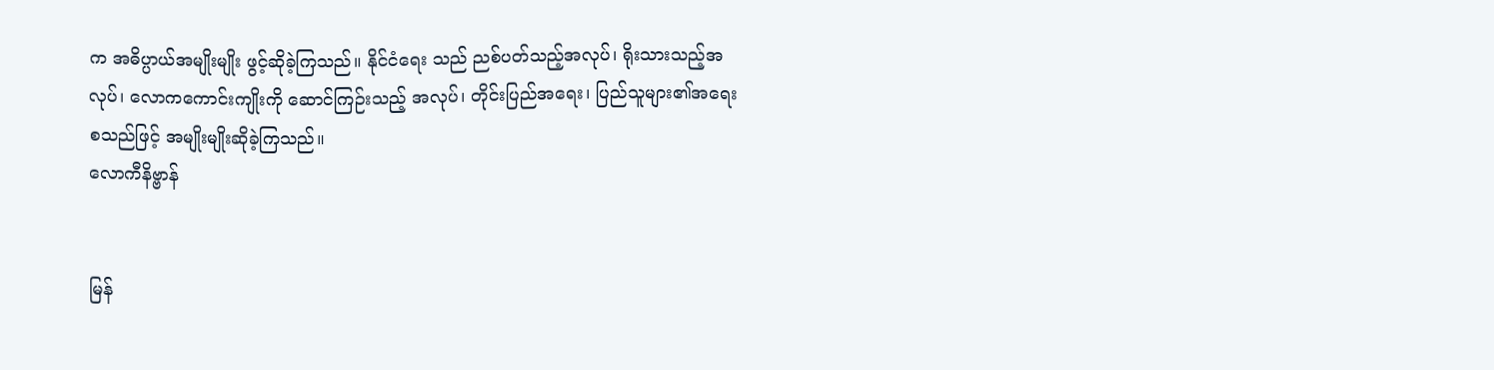က အဓိပ္ပာယ်အမျိုးမျိုး ဖွင့်ဆိုခဲ့ကြသည်။ နိုင်ငံရေး သည် ညစ်ပတ်သည့်အလုပ်၊ ရိုးသားသည့်အလုပ်၊ လောကကောင်းကျိုးကို ဆောင်ကြဉ်းသည့် အလုပ်၊ တိုင်းပြည်အရေး၊ ပြည်သူများ၏အရေးစသည်ဖြင့် အမျိုးမျိုးဆိုခဲ့ကြသည်။
လောကီနိဗ္ဗာန်


မြန်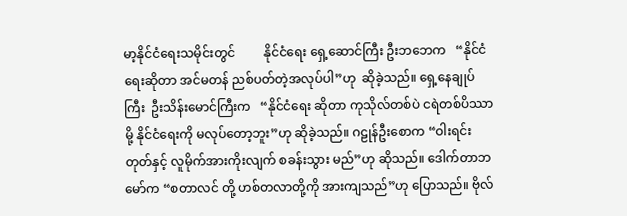မာ့နိုင်ငံရေးသမိုင်းတွင်         နိုင်ငံရေး ရှေ့ဆောင်ကြီး ဦးဘဘေက   “နိုင်ငံရေးဆိုတာ အင်မတန် ညစ်ပတ်တဲ့အလုပ်ပါ”ဟု  ဆိုခဲ့သည်။ ရှေ့နေချုပ်ကြီး  ဦးသိန်းမောင်ကြီးက   “နိုင်ငံရေး ဆိုတာ ကုသိုလ်တစ်ပဲ ငရဲတစ်ပိဿာမို့ နိုင်ငံရေးကို မလုပ်တော့ဘူး”ဟု ဆိုခဲ့သည်။ ဂဠုန်ဦးစောက “ဝါးရင်းတုတ်နှင့် လူမိုက်အားကိုးလျက် စခန်းသွား မည်”ဟု ဆိုသည်။ ဒေါက်တာဘမော်က “စတာလင် တို့ ဟစ်တလာတို့ကို အားကျသည်”ဟု ပြောသည်။ ဗိုလ်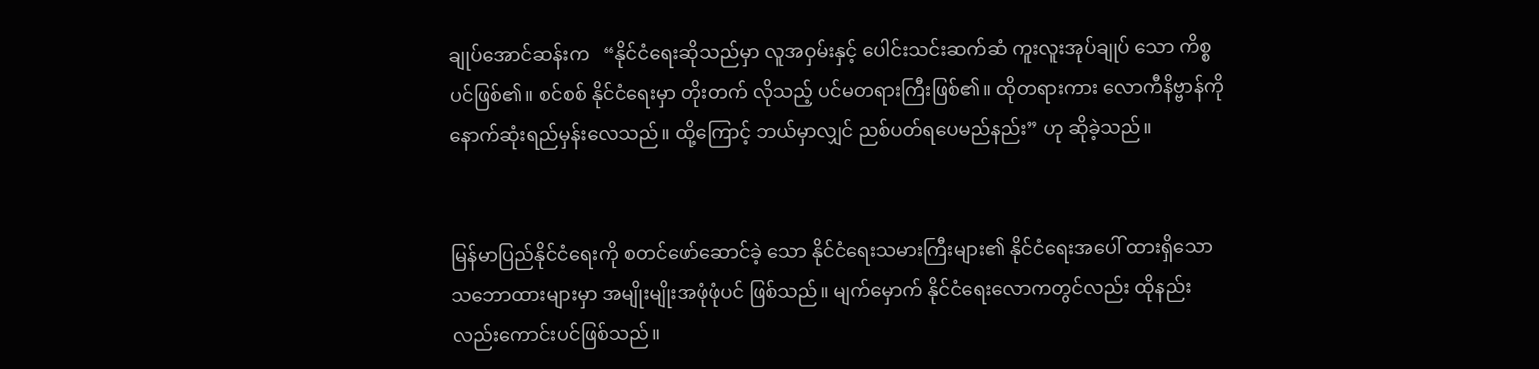ချုပ်အောင်ဆန်းက   “နိုင်ငံရေးဆိုသည်မှာ လူအဝှမ်းနှင့် ပေါင်းသင်းဆက်ဆံ ကူးလူးအုပ်ချုပ် သော ကိစ္စပင်ဖြစ်၏။ စင်စစ် နိုင်ငံရေးမှာ တိုးတက် လိုသည့် ပင်မတရားကြီးဖြစ်၏။ ထိုတရားကား လောကီနိဗ္ဗာန်ကို နောက်ဆုံးရည်မှန်းလေသည်။ ထို့ကြောင့် ဘယ်မှာလျှင် ညစ်ပတ်ရပေမည်နည်း” ဟု ဆိုခဲ့သည်။


မြန်မာပြည်နိုင်ငံရေးကို စတင်ဖော်ဆောင်ခဲ့ သော နိုင်ငံရေးသမားကြီးများ၏ နိုင်ငံရေးအပေါ် ထားရှိသော သဘောထားများမှာ အမျိုးမျိုးအဖုံဖုံပင် ဖြစ်သည်။ မျက်မှောက် နိုင်ငံရေးလောကတွင်လည်း ထိုနည်းလည်းကောင်းပင်ဖြစ်သည်။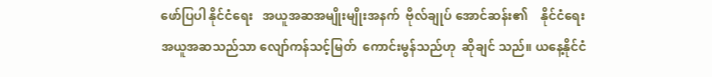ဖော်ပြပါ နိုင်ငံရေး   အယူအဆအမျိုးမျိုးအနက်  ဗိုလ်ချုပ် အောင်ဆန်း၏    နိုင်ငံရေးအယူအဆသည်သာ လျော်ကန်သင့်မြတ်  ကောင်းမွန်သည်ဟု  ဆိုချင် သည်။ ယနေ့နိုင်ငံ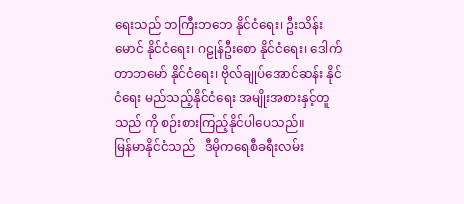ရေးသည် ဘကြီးဘဘေ နိုင်ငံရေး၊ ဦးသိန်းမောင် နိုင်ငံရေး၊ ဂဠုန်ဦးစော နိုင်ငံရေး၊ ဒေါက်တာဘမော် နိုင်ငံရေး၊ ဗိုလ်ချုပ်အောင်ဆန်း နိုင်ငံရေး မည်သည့်နိုင်ငံရေး အမျိုးအစားနှင့်တူသည် ကို စဉ်းစားကြည့်နိုင်ပါပေသည်။
မြန်မာနိုင်ငံသည်   ဒီမိုကရေစီခရီးလမ်း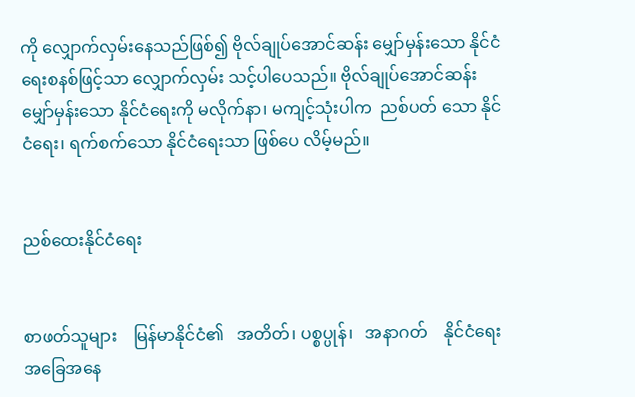ကို လျှောက်လှမ်းနေသည်ဖြစ်၍ ဗိုလ်ချုပ်အောင်ဆန်း မျှော်မှန်းသော နိုင်ငံရေးစနစ်ဖြင့်သာ လျှောက်လှမ်း သင့်ပါပေသည်။ ဗိုလ်ချုပ်အောင်ဆန်း မျှော်မှန်းသော နိုင်ငံရေးကို မလိုက်နာ၊ မကျင့်သုံးပါက  ညစ်ပတ် သော နိုင်ငံရေး၊ ရက်စက်သော နိုင်ငံရေးသာ ဖြစ်ပေ လိမ့်မည်။


ညစ်ထေးနိုင်ငံရေး


စာဖတ်သူများ    မြန်မာနိုင်ငံ၏   အတိတ်၊ ပစ္စပ္ပုန်၊   အနာဂတ်    နိုင်ငံရေးအခြေအနေ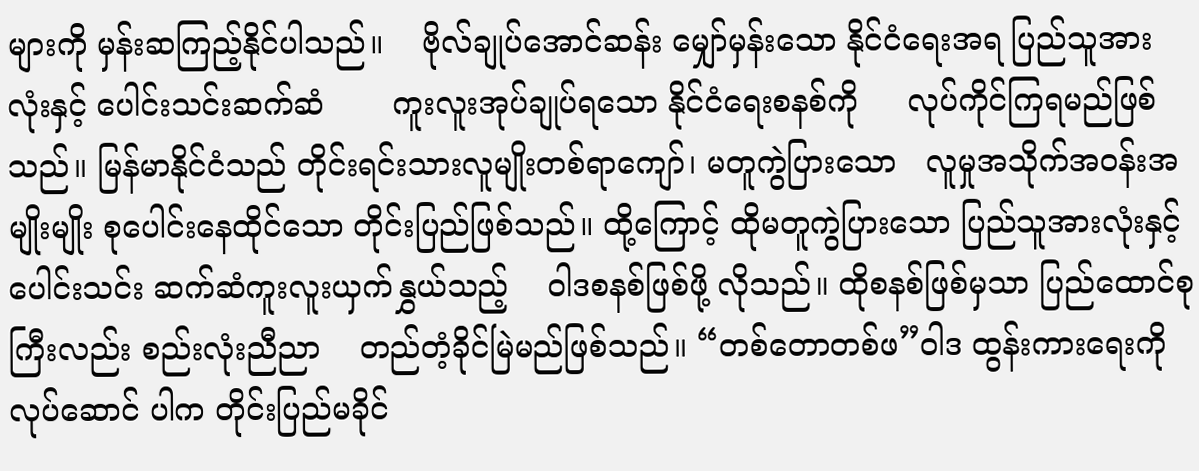များကို မှန်းဆကြည့်နိုင်ပါသည်။    ဗိုလ်ချုပ်အောင်ဆန်း မျှော်မှန်းသော နိုင်ငံရေးအရ ပြည်သူအားလုံးနှင့် ပေါင်းသင်းဆက်ဆံ       ကူးလူးအုပ်ချုပ်ရသော နိုင်ငံရေးစနစ်ကို     လုပ်ကိုင်ကြရမည်ဖြစ်သည်။ မြန်မာနိုင်ငံသည် တိုင်းရင်းသားလူမျိုးတစ်ရာကျော်၊ မတူကွဲပြားသော   လူမှုအသိုက်အဝန်းအမျိုးမျိုး စုပေါင်းနေထိုင်သော တိုင်းပြည်ဖြစ်သည်။ ထို့ကြောင့် ထိုမတူကွဲပြားသော ပြည်သူအားလုံးနှင့် ပေါင်းသင်း ဆက်ဆံကူးလူးယှက်နွှယ်သည့်    ဝါဒစနစ်ဖြစ်ဖို့ လိုသည်။ ထိုစနစ်ဖြစ်မှသာ ပြည်ထောင်စုကြီးလည်း စည်းလုံးညီညာ    တည်တံ့ခိုင်မြဲမည်ဖြစ်သည်။ “တစ်တောတစ်ဖ”ဝါဒ ထွန်းကားရေးကို လုပ်ဆောင် ပါက တိုင်းပြည်မခိုင်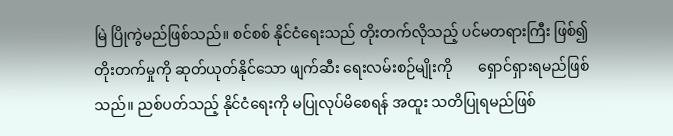မြဲ ပြိုကွဲမည်ဖြစ်သည်။ စင်စစ် နိုင်ငံရေးသည် တိုးတက်လိုသည့် ပင်မတရားကြီး ဖြစ်၍ တိုးတက်မှုကို ဆုတ်ယုတ်နိုင်သော ဖျက်ဆီး ရေးလမ်းစဉ်မျိုးကို       ရှောင်ရှားရမည်ဖြစ်သည်။ ညစ်ပတ်သည့် နိုင်ငံရေးကို မပြုလုပ်မိစေရန် အထူး သတိပြုရမည်ဖြစ်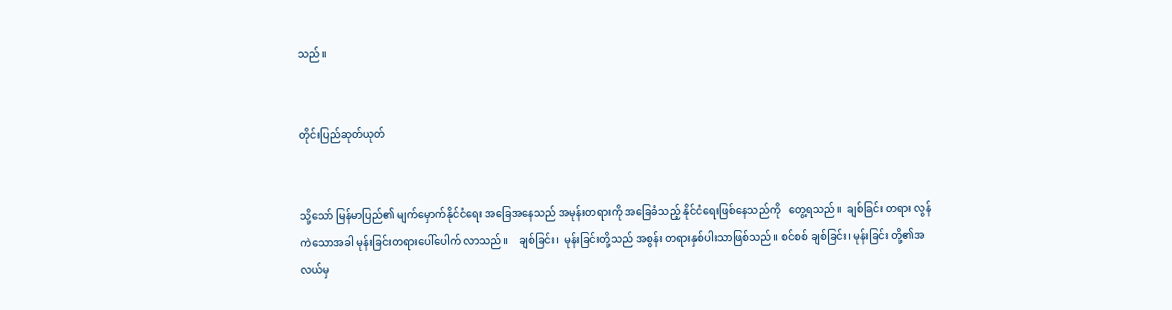သည်။


တိုင်းပြည်ဆုတ်ယုတ်


သို့သော် မြန်မာပြည်၏ မျက်မှောက်နိုင်ငံရေး အခြေအနေသည် အမုန်းတရားကို အခြေခံသည့် နိုင်ငံရေးဖြစ်နေသည်ကို   တွေ့ရသည်။  ချစ်ခြင်း တရား လွန်ကဲသောအခါ မုန်းခြင်းတရားပေါ်ပေါက် လာသည်။    ချစ်ခြင်း၊  မုန်းခြင်းတို့သည် အစွန်း တရားနှစ်ပါးသာဖြစ်သည်။ စင်စစ် ချစ်ခြင်း၊ မုန်းခြင်း တို့၏အလယ်မှ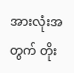အားလုံးအတွက် တိုး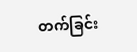တက်ခြင်း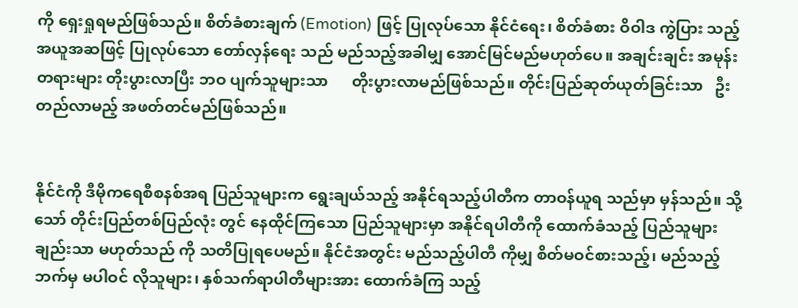ကို ရှေးရှုရမည်ဖြစ်သည်။ စိတ်ခံစားချက် (Emotion) ဖြင့် ပြုလုပ်သော နိုင်ငံရေး၊ စိတ်ခံစား ဝိဝါဒ ကွဲပြား သည့် အယူအဆဖြင့် ပြုလုပ်သော တော်လှန်ရေး သည် မည်သည့်အခါမျှ အောင်မြင်မည်မဟုတ်ပေ။ အချင်းချင်း အမုန်းတရားများ တိုးပွားလာပြီး ဘဝ ပျက်သူများသာ      တိုးပွားလာမည်ဖြစ်သည်။ တိုင်းပြည်ဆုတ်ယုတ်ခြင်းသာ   ဦးတည်လာမည့် အဖတ်တင်မည်ဖြစ်သည်။


နိုင်ငံကို ဒီမိုကရေစီစနစ်အရ ပြည်သူများက ရွေးချယ်သည့် အနိုင်ရသည့်ပါတီက တာဝန်ယူရ သည်မှာ မှန်သည်။ သို့သော် တိုင်းပြည်တစ်ပြည်လုံး တွင် နေထိုင်ကြသော ပြည်သူများမှာ အနိုင်ရပါတီကို ထောက်ခံသည့် ပြည်သူများချည်းသာ မဟုတ်သည် ကို သတိပြုရပေမည်။ နိုင်ငံအတွင်း မည်သည့်ပါတီ ကိုမျှ စိတ်မဝင်စားသည့်၊ မည်သည့်ဘက်မှ မပါဝင် လိုသူများ၊ နှစ်သက်ရာပါတီများအား ထောက်ခံကြ သည့်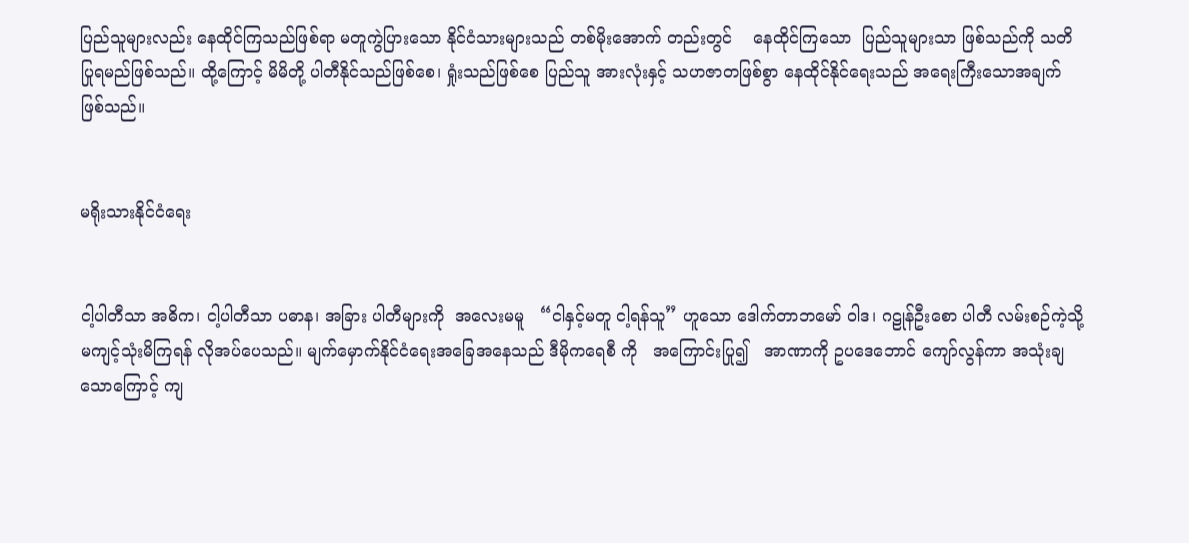ပြည်သူများလည်း နေထိုင်ကြသည်ဖြစ်ရာ မတူကွဲပြားသော နိုင်ငံသားများသည် တစ်မိုးအောက် တည်းတွင်    နေထိုင်ကြသော  ပြည်သူများသာ ဖြစ်သည်ကို သတိပြုရမည်ဖြစ်သည်။ ထို့ကြောင့် မိမိတို့ ပါတီနိုင်သည်ဖြစ်စေ၊ ရှုံးသည်ဖြစ်စေ ပြည်သူ အားလုံးနှင့် သဟဇာတဖြစ်စွာ နေထိုင်နိုင်ရေးသည် အရေးကြီးသောအချက်ဖြစ်သည်။


မရိုးသားနိုင်ငံရေး


ငါ့ပါတီသာ အဓိက၊ ငါ့ပါတီသာ ပဓာန၊ အခြား ပါတီများကို  အလေးမမူ   “ငါနှင့်မတူ ငါ့ရန်သူ” ဟူသော ဒေါက်တာဘမော် ဝါဒ၊ ဂဠုန်ဦးစော ပါတီ လမ်းစဉ်ကဲ့သို့ မကျင့်သုံးမိကြရန် လိုအပ်ပေသည်။ မျက်မှောက်နိုင်ငံရေးအခြေအနေသည် ဒီမိုကရေစီ ကို   အကြောင်းပြု၍   အာဏာကို ဥပဒေဘောင် ကျော်လွန်ကာ အသုံးချသောကြောင့် ကျ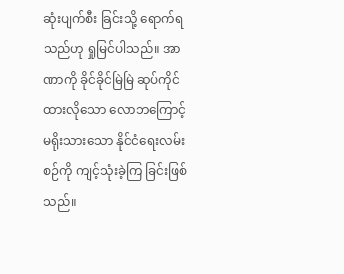ဆုံးပျက်စီး ခြင်းသို့ ရောက်ရသည်ဟု ရှုမြင်ပါသည်။ အာဏာကို ခိုင်ခိုင်မြဲမြဲ ဆုပ်ကိုင်ထားလိုသော လောဘကြောင့် မရိုးသားသော နိုင်ငံရေးလမ်းစဉ်ကို ကျင့်သုံးခဲ့ကြ ခြင်းဖြစ်သည်။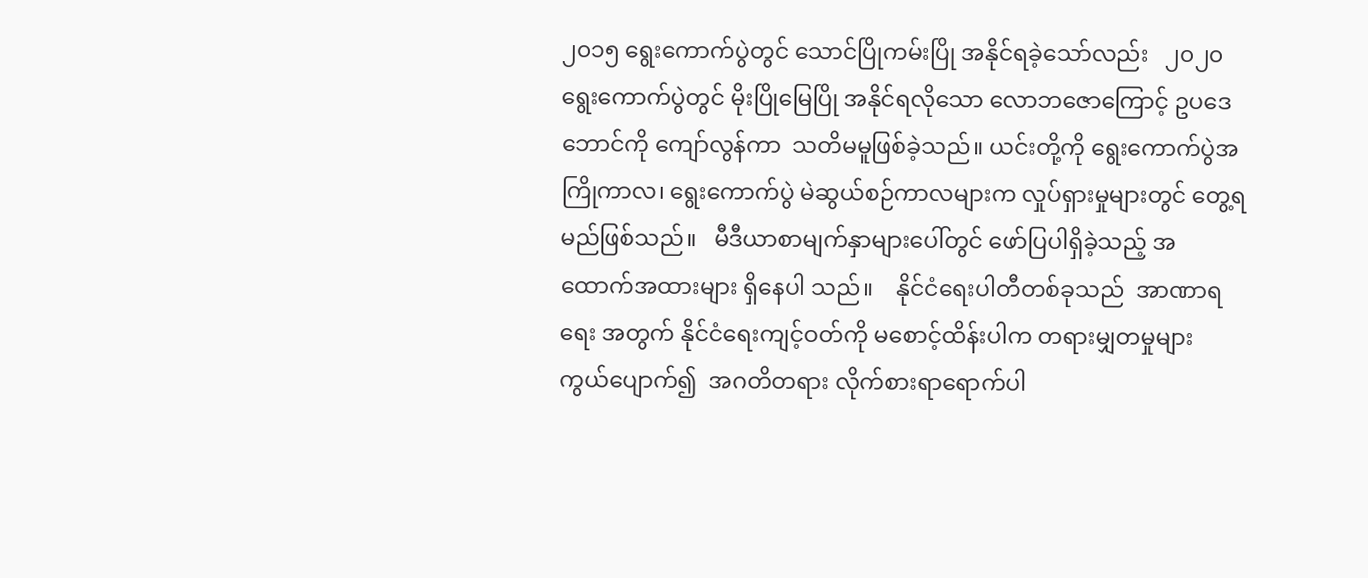၂၀၁၅ ရွေးကောက်ပွဲတွင် သောင်ပြိုကမ်းပြို အနိုင်ရခဲ့သော်လည်း   ၂၀၂၀  ရွေးကောက်ပွဲတွင် မိုးပြိုမြေပြို အနိုင်ရလိုသော လောဘဇောကြောင့် ဥပဒေဘောင်ကို ကျော်လွန်ကာ  သတိမမူဖြစ်ခဲ့သည်။ ယင်းတို့ကို ရွေးကောက်ပွဲအကြိုကာလ၊ ရွေးကောက်ပွဲ မဲဆွယ်စဉ်ကာလများက လှုပ်ရှားမှုများတွင် တွေ့ရ မည်ဖြစ်သည်။   မီဒီယာစာမျက်နှာများပေါ်တွင် ဖော်ပြပါရှိခဲ့သည့် အထောက်အထားများ ရှိနေပါ သည်။    နိုင်ငံရေးပါတီတစ်ခုသည်  အာဏာရရေး အတွက် နိုင်ငံရေးကျင့်ဝတ်ကို မစောင့်ထိန်းပါက တရားမျှတမှုများ  ကွယ်ပျောက်၍  အဂတိတရား လိုက်စားရာရောက်ပါ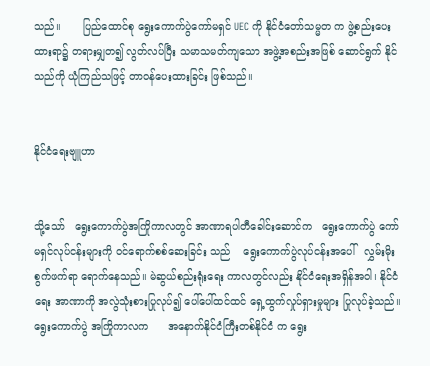သည်။       ပြည်ထောင်စု ရွေးကောက်ပွဲကော်မရှင် UEC ကို နိုင်ငံတော်သမ္မတ က ဖွဲ့စည်းပေးထားရာ၌ တရားမျှတ၍ လွတ်လပ်ပြီး သမာသမတ်ကျသော အဖွဲ့အစည်းအဖြစ် ဆောင်ရွက် နိုင်သည်ကို ယုံကြည်သဖြင့် တာဝန်ပေးထားခြင်း ဖြစ်သည်။


နိုင်ငံရေးဗျူဟာ


သို့သော်   ရွေးကောက်ပွဲအကြိုကာလတွင် အာဏာရပါတီခေါင်းဆောင်က   ရွေးကောက်ပွဲ ကော်မရှင်လုပ်ငန်းများကို ဝင်ရောက်စစ်ဆေးခြင်း သည်    ရွေးကောက်ပွဲလုပ်ငန်းအပေါ်   လွှမ်းမိုး စွက်ဖက်ရာ ရောက်နေသည်။ မဲဆွယ်စည်းရုံးရေး ကာလတွင်လည်း နိုင်ငံရေးအရှိန်အဝါ၊ နိုင်ငံရေး အာဏာကို အလွဲသုံးစားပြုလုပ်၍ ပေါ်ပေါ်ထင်ထင် ရှေ့ထွက်လှုပ်ရှားမှုများ ပြုလုပ်ခဲ့သည်။ ရွေးကောက်ပွဲ အကြိုကာလက      အနောက်နိုင်ငံကြီးတစ်နိုင်ငံ က ရွေး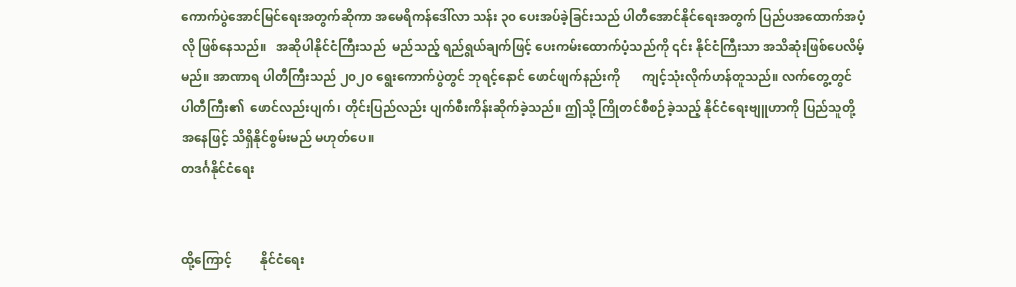ကောက်ပွဲအောင်မြင်ရေးအတွက်ဆိုကာ အမေရိကန်ဒေါ်လာ သန်း ၃၀ ပေးအပ်ခဲ့ခြင်းသည် ပါတီအောင်နိုင်ရေးအတွက် ပြည်ပအထောက်အပံ့လို ဖြစ်နေသည်။   အဆိုပါနိုင်ငံကြီးသည်  မည်သည့် ရည်ရွယ်ချက်ဖြင့် ပေးကမ်းထောက်ပံ့သည်ကို ၎င်း နိုင်ငံကြီးသာ အသိဆုံးဖြစ်ပေလိမ့်မည်။ အာဏာရ ပါတီကြီးသည် ၂၀၂၀ ရွေးကောက်ပွဲတွင် ဘုရင့်နောင် ဖောင်ဖျက်နည်းကို       ကျင့်သုံးလိုက်ဟန်တူသည်။ လက်တွေ့တွင်    ပါတီကြီး၏  ဖောင်လည်းပျက်၊ တိုင်းပြည်လည်း ပျက်စီးကိန်းဆိုက်ခဲ့သည်။ ဤသို့ ကြိုတင်စီစဉ်ခဲ့သည့် နိုင်ငံရေးဗျူဟာကို ပြည်သူတို့ အနေဖြင့် သိရှိနိုင်စွမ်းမည် မဟုတ်ပေ။
တဒင်္ဂနိုင်ငံရေး


ထို့ကြောင့်         နိုင်ငံရေး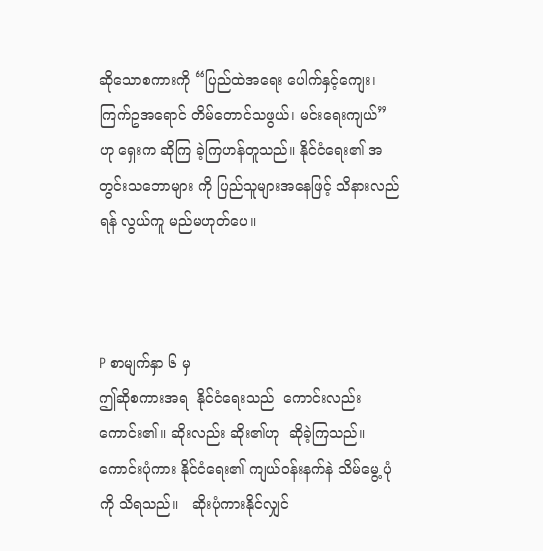ဆိုသောစကားကို “ပြည်ထဲအရေး ပေါက်နှင့်ကျေး၊ ကြက်ဥအရောင် တိမ်တောင်သဖွယ်၊ မင်းရေးကျယ်”ဟု ရှေးက ဆိုကြ ခဲ့ကြဟန်တူသည်။ နိုင်ငံရေး၏ အတွင်းသဘောများ ကို ပြည်သူများအနေဖြင့် သိနားလည်ရန် လွယ်ကူ မည်မဟုတ်ပေ။



P စာမျက်နှာ ၆ မှ
ဤဆိုစကားအရ  နိုင်ငံရေးသည်  ကောင်းလည်း ကောင်း၏။ ဆိုးလည်း ဆိုး၏ဟု  ဆိုခဲ့ကြသည်။ ကောင်းပုံကား နိုင်ငံရေး၏ ကျယ်ဝန်းနက်နဲ သိမ်မွေ့ ပုံကို သိရသည်။   ဆိုးပုံကားနိုင်လျှင်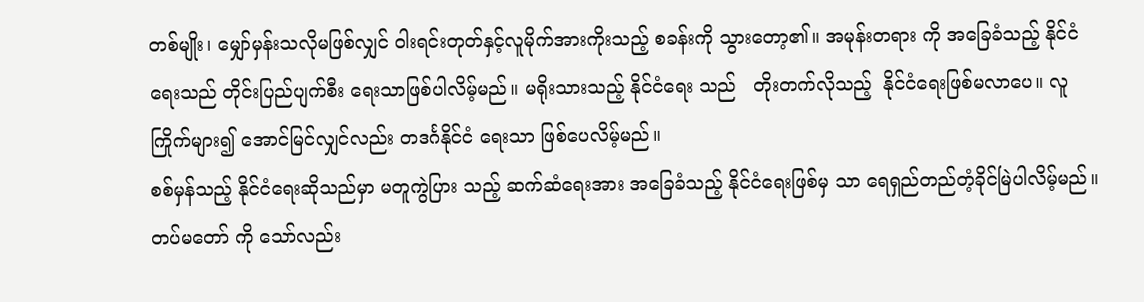တစ်မျိုး၊ မျှော်မှန်းသလိုမဖြစ်လျှင် ဝါးရင်းတုတ်နှင့်လူမိုက်အားကိုးသည့် စခန်းကို သွားတော့၏။ အမုန်းတရား ကို အခြေခံသည့် နိုင်ငံရေးသည် တိုင်းပြည်ပျက်စီး ရေးသာဖြစ်ပါလိမ့်မည်။ မရိုးသားသည့် နိုင်ငံရေး သည်   တိုးတက်လိုသည့်  နိုင်ငံရေးဖြစ်မလာပေ။ လူကြိုက်များ၍ အောင်မြင်လျှင်လည်း တဒင်္ဂနိုင်ငံ ရေးသာ ဖြစ်ပေလိမ့်မည်။
စစ်မှန်သည့် နိုင်ငံရေးဆိုသည်မှာ မတူကွဲပြား သည့် ဆက်ဆံရေးအား အခြေခံသည့် နိုင်ငံရေးဖြစ်မှ သာ ရေရှည်တည်တံ့ခိုင်မြဲပါလိမ့်မည်။ တပ်မတော် ကို သော်လည်း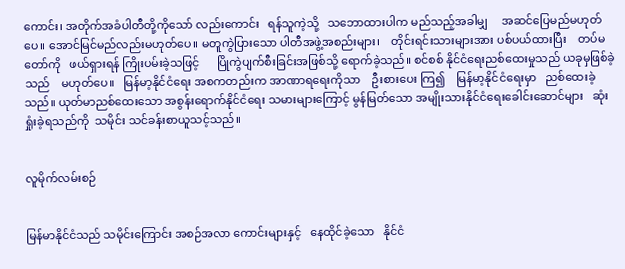ကောင်း၊ အတိုက်အခံပါတီတို့ကိုသော် လည်းကောင်း   ရန်သူကဲ့သို့   သဘောထားပါက မည်သည့်အခါမျှ     အဆင်ပြေမည်မဟုတ်ပေ။ အောင်မြင်မည်လည်းမဟုတ်ပေ။ မတူကွဲပြားသော ပါတီအဖွဲ့အစည်းများ၊    တိုင်းရင်းသားများအား ပစ်ပယ်ထားပြီး    တပ်မတော်ကို   ဖယ်ရှားရန် ကြိုးပမ်းခဲ့သဖြင့်      ပြိုကွဲပျက်စီးခြင်းအဖြစ်သို့ ရောက်ခဲ့သည်။ စင်စစ် နိုင်ငံရေးညစ်ထေးမှုသည် ယခုမှဖြစ်ခဲ့သည်    မဟုတ်ပေ။   မြန်မာ့နိုင်ငံရေး အစကတည်းက အာဏာရရေးကိုသာ    ဦးစားပေး ကြ၍    မြန်မာ့နိုင်ငံရေးမှာ   ညစ်ထေးခဲ့သည်။ ယုတ်မာညစ်ထေးသော အစွန်းရောက်နိုင်ငံရေး သမားများကြောင့် မွန်မြတ်သော အမျိုးသားနိုင်ငံရေးခေါင်းဆောင်များ   ဆုံးရှုံးခဲ့ရသည်ကို  သမိုင်း သင်ခန်းစာယူသင့်သည်။


လူမိုက်လမ်းစဉ်


မြန်မာနိုင်ငံသည် သမိုင်းကြောင်း အစဉ်အလာ ကောင်းများနှင့်   နေထိုင်ခဲ့သော   နိုင်ငံ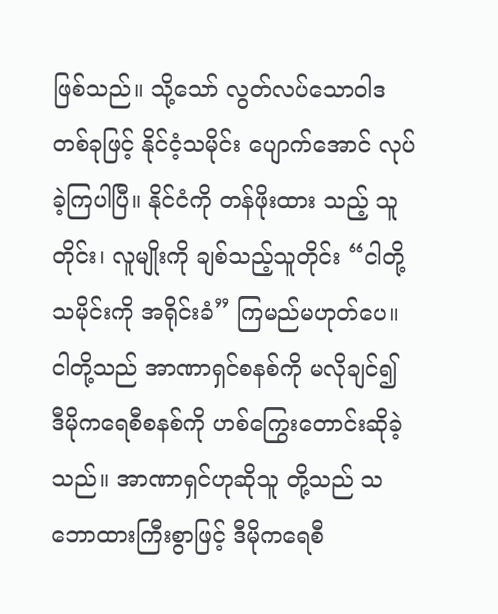ဖြစ်သည်။ သို့သော် လွတ်လပ်သောဝါဒတစ်ခုဖြင့် နိုင်ငံ့သမိုင်း ပျောက်အောင် လုပ်ခဲ့ကြပါပြီ။ နိုင်ငံကို တန်ဖိုးထား သည့် သူတိုင်း၊ လူမျိုးကို ချစ်သည့်သူတိုင်း “ငါတို့ သမိုင်းကို အရိုင်းခံ” ကြမည်မဟုတ်ပေ။ ငါတို့သည် အာဏာရှင်စနစ်ကို မလိုချင်၍ ဒီမိုကရေစီစနစ်ကို ဟစ်ကြွေးတောင်းဆိုခဲ့သည်။ အာဏာရှင်ဟုဆိုသူ တို့သည် သဘောထားကြီးစွာဖြင့် ဒီမိုကရေစီ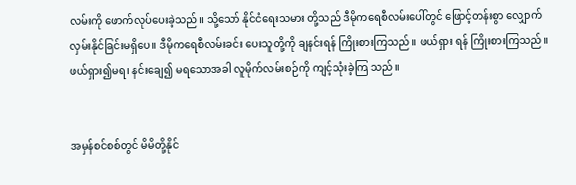လမ်းကို ဖောက်လုပ်ပေးခဲ့သည်။ သို့သော် နိုင်ငံရေးသမား တို့သည် ဒီမိုကရေစီလမ်းပေါ်တွင် ဖြောင့်တန်းစွာ လျှောက်လှမ်းနိုင်ခြင်းမရှိပေ။ ဒီမိုကရေစီလမ်းခင်း ပေးသူတို့ကို ချနင်းရန် ကြိုးစားကြသည်။ ဖယ်ရှား ရန် ကြိုးစားကြသည်။ ဖယ်ရှား၍မရ၊ နင်းချေ၍ မရသောအခါ လူမိုက်လမ်းစဉ်ကို ကျင့်သုံးခဲ့ကြ သည်။


အမှန်စင်စစ်တွင် မိမိတို့နိုင်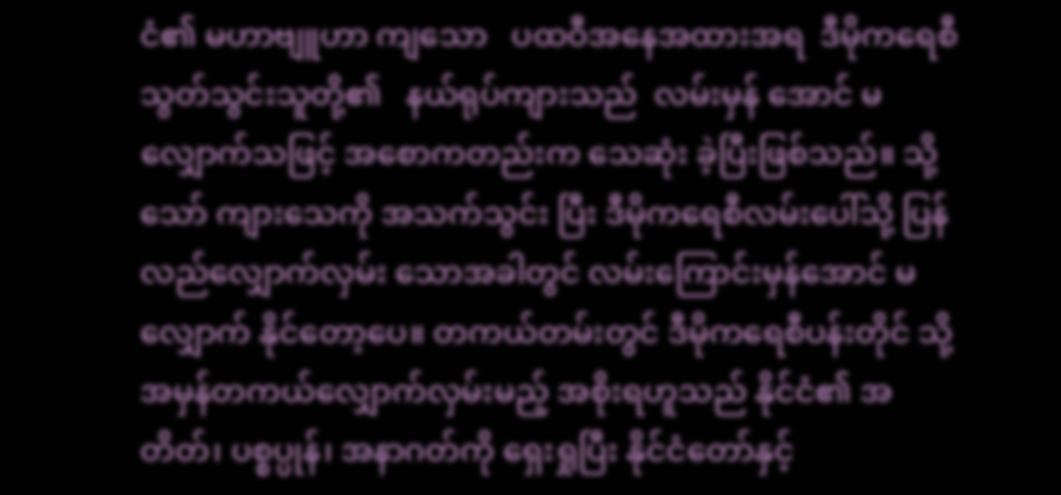ငံ၏ မဟာဗျူဟာ ကျသော   ပထဝီအနေအထားအရ  ဒီမိုကရေစီ သွတ်သွင်းသူတို့၏   နယ်ရုပ်ကျားသည်  လမ်းမှန် အောင် မလျှောက်သဖြင့် အစောကတည်းက သေဆုံး ခဲ့ပြီးဖြစ်သည်။ သို့သော် ကျားသေကို အသက်သွင်း ပြီး ဒီမိုကရေစီလမ်းပေါ်သို့ ပြန်လည်လျှောက်လှမ်း သောအခါတွင် လမ်းကြောင်းမှန်အောင် မလျှောက် နိုင်တော့ပေ။ တကယ်တမ်းတွင် ဒီမိုကရေစီပန်းတိုင် သို့ အမှန်တကယ်လျှောက်လှမ်းမည့် အစိုးရဟူသည် နိုင်ငံ၏ အတိတ်၊ ပစ္စပ္ပုန်၊ အနာဂတ်ကို ရှေးရှုပြီး နိုင်ငံတော်နှင့်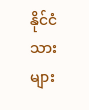နိုင်ငံသားများ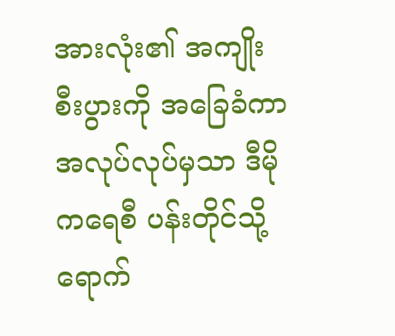အားလုံး၏ အကျိုး စီးပွားကို အခြေခံကာ အလုပ်လုပ်မှသာ ဒီမိုကရေစီ ပန်းတိုင်သို့ ရောက်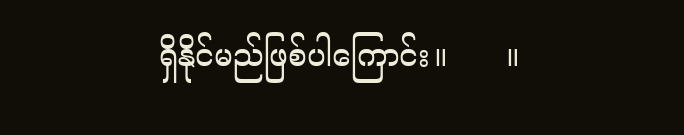ရှိနိုင်မည်ဖြစ်ပါကြောင်း။      ။